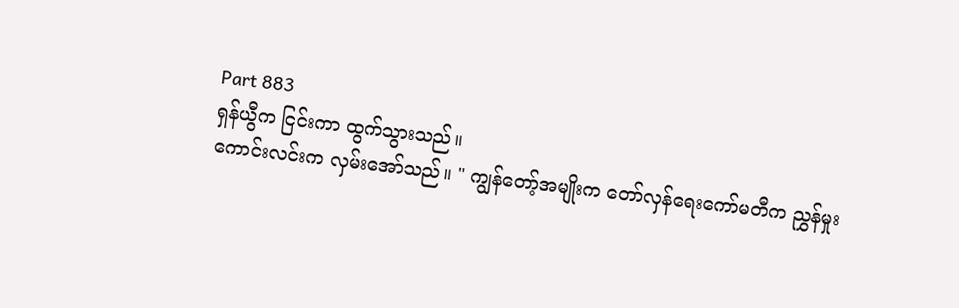Part 883
ရှန်ယွီက ငြင်းကာ ထွက်သွားသည်။
ကောင်းလင်းက လှမ်းအော်သည်။ " ကျွန်တော့်အမျိုးက တော်လှန်ရေးကော်မတီက ညွှန်မှုး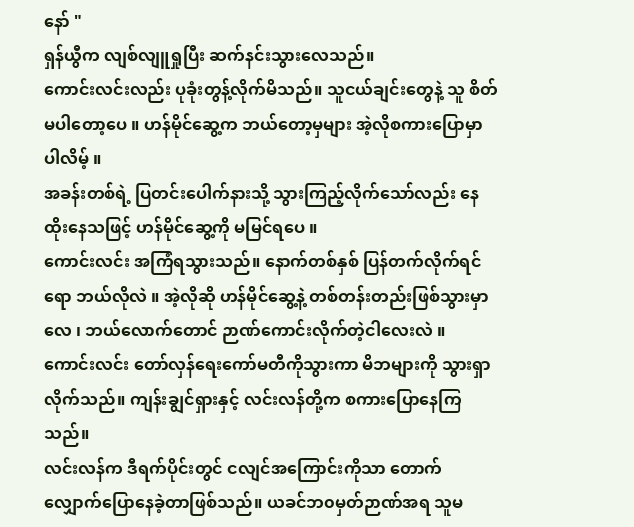နော် "
ရှန်ယွီက လျစ်လျူရှုပြီး ဆက်နင်းသွားလေသည်။
ကောင်းလင်းလည်း ပုခုံးတွန့်လိုက်မိသည်။ သူငယ်ချင်းတွေနဲ့ သူ စိတ်မပါတော့ပေ ။ ဟန်မိုင်ဆွေ့က ဘယ်တော့မှများ အဲ့လိုစကားပြောမှာပါလိမ့် ။
အခန်းတစ်ရဲ့ ပြတင်းပေါက်နားသို့ သွားကြည့်လိုက်သော်လည်း နေထိုးနေသဖြင့် ဟန်မိုင်ဆွေ့ကို မမြင်ရပေ ။
ကောင်းလင်း အကြံရသွားသည်။ နောက်တစ်နှစ် ပြန်တက်လိုက်ရင်ရော ဘယ်လိုလဲ ။ အဲ့လိုဆို ဟန်မိုင်ဆွေ့နဲ့ တစ်တန်းတည်းဖြစ်သွားမှာလေ ၊ ဘယ်လောက်တောင် ဉာဏ်ကောင်းလိုက်တဲ့ငါလေးလဲ ။
ကောင်းလင်း တော်လှန်ရေးကော်မတီကိုသွားကာ မိဘများကို သွားရှာလိုက်သည်။ ကျန်းချွင်ရှားနှင့် လင်းလန်တို့က စကားပြောနေကြသည်။
လင်းလန်က ဒီရက်ပိုင်းတွင် ငလျင်အကြောင်းကိုသာ တောက်လျှောက်ပြောနေခဲ့တာဖြစ်သည်။ ယခင်ဘ၀မှတ်ဉာဏ်အရ သူမ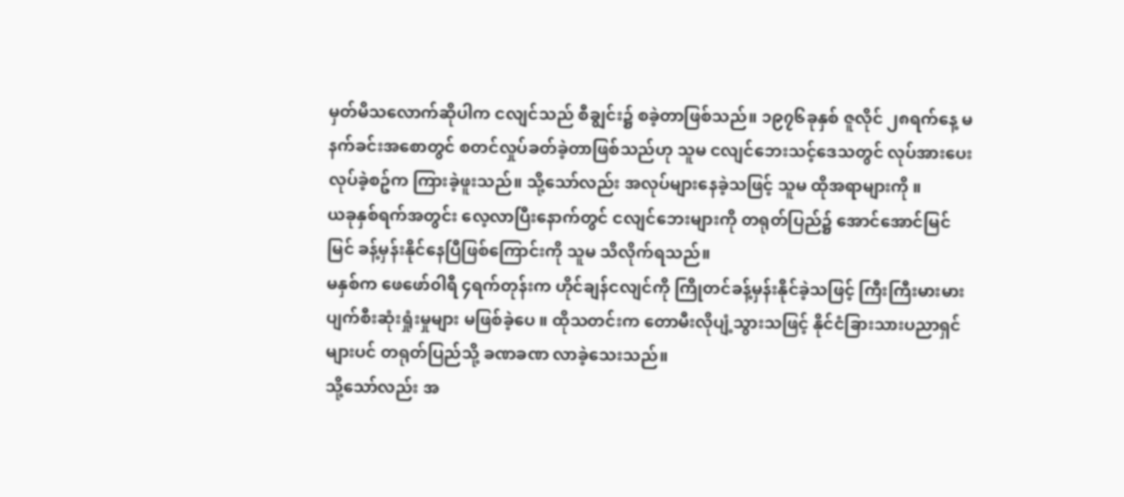မှတ်မိသလောက်ဆိုပါက ငလျင်သည် စီချွင်း၌ စခဲ့တာဖြစ်သည်။ ၁၉၇၆ခုနှစ် ဇူလိုင် ၂၈ရက်နေ့ မနက်ခင်းအစောတွင် စတင်လှုပ်ခတ်ခဲ့တာဖြစ်သည်ဟု သူမ ငလျင်ဘေးသင့်ဒေသတွင် လုပ်အားပေးလုပ်ခဲ့စဥ်က ကြားခဲ့ဖူးသည်။ သို့သော်လည်း အလုပ်များနေခဲ့သဖြင့် သူမ ထိုအရာများကို ။
ယခုနှစ်ရက်အတွင်း လေ့လာပြီးနောက်တွင် ငလျင်ဘေးများကို တရုတ်ပြည်၌ အောင်အောင်မြင်မြင် ခန့်မှန်းနိုင်နေပြီဖြစ်ကြောင်းကို သူမ သိလိုက်ရသည်။
မနှစ်က ဖေဖော်၀ါရီ ၄ရက်တုန်းက ဟိုင်ချန်ငလျင်ကို ကြိုတင်ခန့်မှန်းနိုင်ခဲ့သဖြင့် ကြီးကြီးမားမား ပျက်စီးဆုံးရှုံးမှုများ မဖြစ်ခဲ့ပေ ။ ထိုသတင်းက တောမီးလိုပျံ့သွားသဖြင့် နိုင်ငံခြားသားပညာရှင်များပင် တရုတ်ပြည်သို့ ခဏခဏ လာခဲ့သေးသည်။
သို့သော်လည်း အ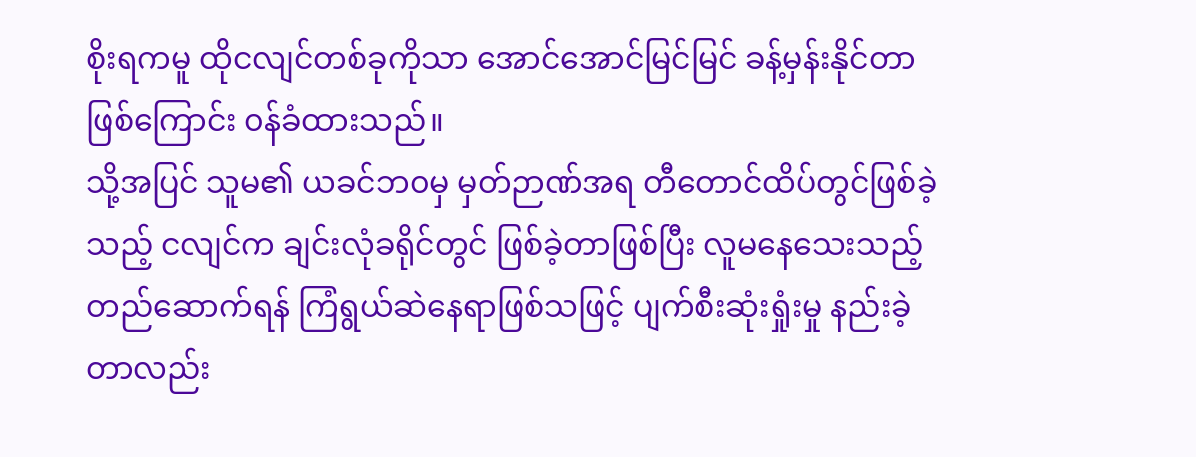စိုးရကမူ ထိုငလျင်တစ်ခုကိုသာ အောင်အောင်မြင်မြင် ခန့်မှန်းနိုင်တာဖြစ်ကြောင်း ၀န်ခံထားသည်။
သို့အပြင် သူမ၏ ယခင်ဘ၀မှ မှတ်ဉာဏ်အရ တီတောင်ထိပ်တွင်ဖြစ်ခဲ့သည့် ငလျင်က ချင်းလုံခရိုင်တွင် ဖြစ်ခဲ့တာဖြစ်ပြီး လူမနေသေးသည့် တည်ဆောက်ရန် ကြံရွယ်ဆဲနေရာဖြစ်သဖြင့် ပျက်စီးဆုံးရှုံးမှု နည်းခဲ့တာလည်း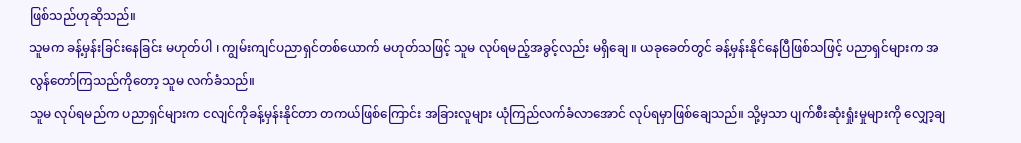ဖြစ်သည်ဟုဆိုသည်။
သူမက ခန့်မှန်းခြင်းနေခြင်း မဟုတ်ပါ ၊ ကျွမ်းကျင်ပညာရှင်တစ်ယောက် မဟုတ်သဖြင့် သူမ လုပ်ရမည့်အခွင့်လည်း မရှိချေ ။ ယခုခေတ်တွင် ခန့်မှန်းနိုင်နေပြီဖြစ်သဖြင့် ပညာရှင်များက အလွန်တော်ကြသည်ကိုတော့ သူမ လက်ခံသည်။
သူမ လုပ်ရမည်က ပညာရှင်များက ငလျင်ကိုခန့်မှန်းနိုင်တာ တကယ်ဖြစ်ကြောင်း အခြားလူများ ယုံကြည်လက်ခံလာအောင် လုပ်ရမှာဖြစ်ချေသည်။ သို့မှသာ ပျက်စီးဆုံးရှုံးမှုများကို လျှော့ချ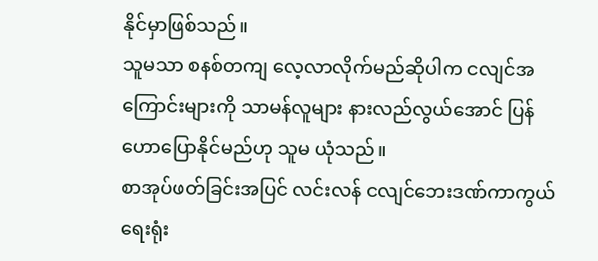နိုင်မှာဖြစ်သည်။
သူမသာ စနစ်တကျ လေ့လာလိုက်မည်ဆိုပါက ငလျင်အကြောင်းများကို သာမန်လူများ နားလည်လွယ်အောင် ပြန်ဟောပြောနိုင်မည်ဟု သူမ ယုံသည်။
စာအုပ်ဖတ်ခြင်းအပြင် လင်းလန် ငလျင်ဘေးဒဏ်ကာကွယ်ရေးရုံး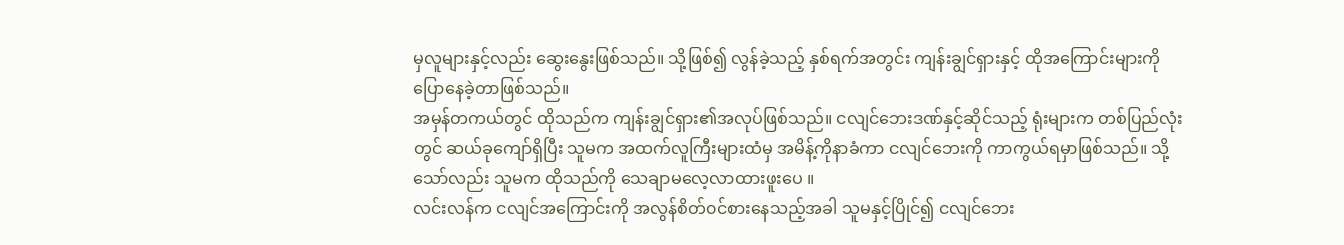မှလူများနှင့်လည်း ဆွေးနွေးဖြစ်သည်။ သို့ဖြစ်၍ လွန်ခဲ့သည့် နှစ်ရက်အတွင်း ကျန်းချွင်ရှားနှင့် ထိုအကြောင်းများကို ပြောနေခဲ့တာဖြစ်သည်။
အမှန်တကယ်တွင် ထိုသည်က ကျန်းချွင်ရှား၏အလုပ်ဖြစ်သည်။ ငလျင်ဘေးဒဏ်နှင့်ဆိုင်သည့် ရုံးများက တစ်ပြည်လုံးတွင် ဆယ်ခုကျော်ရှိပြီး သူမက အထက်လူကြီးများထံမှ အမိန့်ကိုနာခံကာ ငလျင်ဘေးကို ကာကွယ်ရမှာဖြစ်သည်။ သို့သော်လည်း သူမက ထိုသည်ကို သေချာမလေ့လာထားဖူးပေ ။
လင်းလန်က ငလျင်အကြောင်းကို အလွန်စိတ်၀င်စားနေသည့်အခါ သူမနှင့်ပြိုင်၍ ငလျင်ဘေး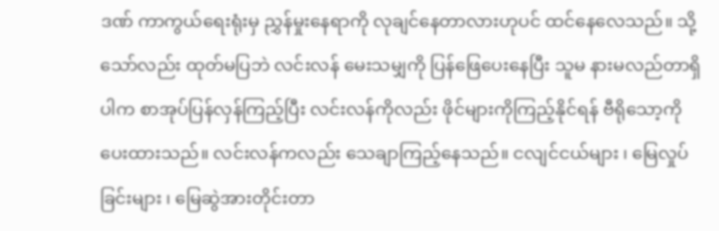ဒဏ် ကာကွယ်ရေးရုံးမှ ညွှန်မှုးနေရာကို လုချင်နေတာလားဟုပင် ထင်နေလေသည်။ သို့သော်လည်း ထုတ်မပြဘဲ လင်းလန် မေးသမျှကို ပြန်ဖြေပေးနေပြီး သူမ နားမလည်တာရှိပါက စာအုပ်ပြန်လှန်ကြည့်ပြီး လင်းလန်ကိုလည်း ဖိုင်များကိုကြည့်နိုင်ရန် ဗီရိုသော့ကိုပေးထားသည်။ လင်းလန်ကလည်း သေချာကြည့်နေသည်။ ငလျင်ငယ်များ ၊ မြေလှုပ်ခြင်းများ ၊ မြေဆွဲအားတိုင်းတာ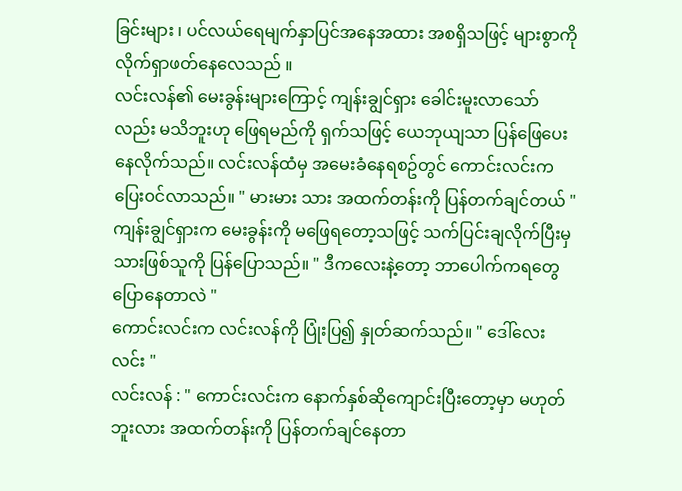ခြင်းများ ၊ ပင်လယ်ရေမျက်နှာပြင်အနေအထား အစရှိသဖြင့် များစွာကို လိုက်ရှာဖတ်နေလေသည် ။
လင်းလန်၏ မေးခွန်းများကြောင့် ကျန်းချွင်ရှား ခေါင်းမူးလာသော်လည်း မသိဘူးဟု ဖြေရမည်ကို ရှက်သဖြင့် ယေဘုယျသာ ပြန်ဖြေပေးနေလိုက်သည်။ လင်းလန်ထံမှ အမေးခံနေရစဥ်တွင် ကောင်းလင်းက ပြေး၀င်လာသည်။ " မားမား သား အထက်တန်းကို ပြန်တက်ချင်တယ် "
ကျန်းချွင်ရှားက မေးခွန်းကို မဖြေရတော့သဖြင့် သက်ပြင်းချလိုက်ပြီးမှ သားဖြစ်သူကို ပြန်ပြောသည်။ " ဒီကလေးနဲ့တော့ ဘာပေါက်ကရတွေ ပြောနေတာလဲ "
ကောင်းလင်းက လင်းလန်ကို ပြုံးပြ၍ နှုတ်ဆက်သည်။ " ဒေါ်လေးလင်း "
လင်းလန် : " ကောင်းလင်းက နောက်နှစ်ဆိုကျောင်းပြီးတော့မှာ မဟုတ်ဘူးလား အထက်တန်းကို ပြန်တက်ချင်နေတာ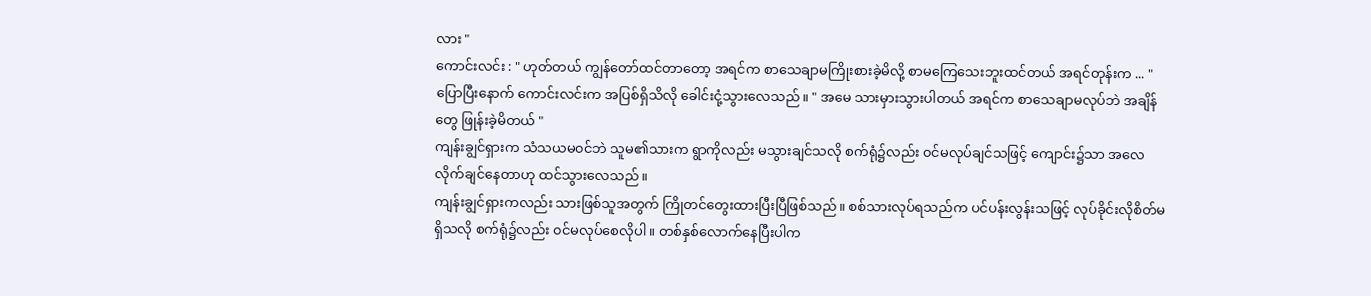လား "
ကောင်းလင်း : " ဟုတ်တယ် ကျွန်တော်ထင်တာတော့ အရင်က စာသေချာမကြိုးစားခဲ့မိလို့ စာမကြေသေးဘူးထင်တယ် အရင်တုန်းက ... "
ပြောပြီးနောက် ကောင်းလင်းက အပြစ်ရှိသိလို ခေါင်းငုံ့သွားလေသည်။ " အမေ သားမှားသွားပါတယ် အရင်က စာသေချာမလုပ်ဘဲ အချိန်တွေ ဖြုန်းခဲ့မိတယ် "
ကျန်းချွင်ရှားက သံသယမ၀င်ဘဲ သူမ၏သားက ရွာကိုလည်း မသွားချင်သလို စက်ရုံ၌လည်း ၀င်မလုပ်ချင်သဖြင့် ကျောင်း၌သာ အလေလိုက်ချင်နေတာဟု ထင်သွားလေသည်။
ကျန်းချွင်ရှားကလည်း သားဖြစ်သူအတွက် ကြိုတင်တွေးထားပြီးပြီဖြစ်သည်။ စစ်သားလုပ်ရသည်က ပင်ပန်းလွန်းသဖြင့် လုပ်ခိုင်းလိုစိတ်မရှိသလို စက်ရုံ၌လည်း ၀င်မလုပ်စေလိုပါ ။ တစ်နှစ်လောက်နေပြီးပါက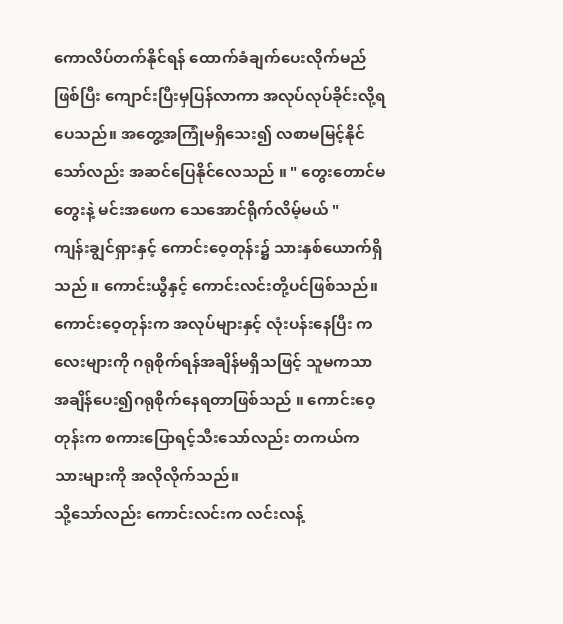ကောလိပ်တက်နိုင်ရန် ထောက်ခံချက်ပေးလိုက်မည်ဖြစ်ပြီး ကျောင်းပြီးမှပြန်လာကာ အလုပ်လုပ်ခိုင်းလို့ရပေသည်။ အတွေ့အကြုံမရှိသေး၍ လစာမမြင့်နိုင်သော်လည်း အဆင်ပြေနိုင်လေသည် ။ " တွေးတောင်မတွေးနဲ့ မင်းအဖေက သေအောင်ရိုက်လိမ့်မယ် "
ကျန်းချွင်ရှားနှင့် ကောင်းဝေ့တုန်း၌ သားနှစ်ယောက်ရှိသည် ။ ကောင်းယွီနှင့် ကောင်းလင်းတို့ပင်ဖြစ်သည်။ ကောင်းဝေ့တုန်းက အလုပ်များနှင့် လုံးပန်းနေပြီး ကလေးများကို ဂရုစိုက်ရန်အချိန်မရှိသဖြင့် သူမကသာ အချိန်ပေး၍ဂရုစိုက်နေရတာဖြစ်သည် ။ ကောင်းဝေ့တုန်းက စကားပြောရင့်သီးသော်လည်း တကယ်က သားများကို အလိုလိုက်သည်။
သို့သော်လည်း ကောင်းလင်းက လင်းလန့်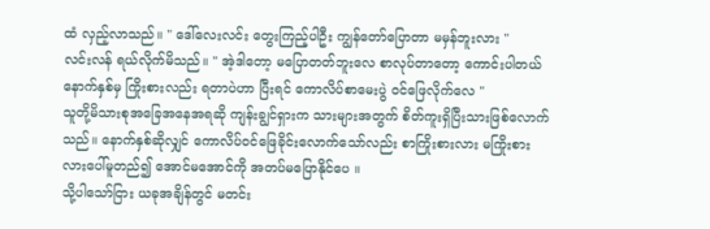ထံ လှည့်လာသည်။ " ဒေါ်လေးလင်း တွေးကြည့်ပါဦး ကျွန်တော်ပြောတာ မမှန်ဘူးလား "
လင်းလန် ရယ်လိုက်မိသည်။ " အဲ့ဒါတော့ မပြောတတ်ဘူးလေ စာလုပ်တာတော့ ကောင်းပါတယ် နောက်နှစ်မှ ကြိုးစားလည်း ရတာပဲဟာ ပြီးရင် ကောလိပ်စာမေးပွဲ ၀င်ဖြေလိုက်လေ "
သူတို့မိသားစုအခြေအနေအရဆို ကျန်းချွင်ရှားက သားများအတွက် စိတ်ကူးရှိပြီးသားဖြစ်လောက်သည်။ နောက်နှစ်ဆိုလျှင် ကောလိပ်၀င်ဖြေခိုင်းလောက်သော်လည်း စာကြိုးစားလား မကြိုးစားလားပေါ်မူတည်၍ အောင်မအောင်ကို အတပ်မပြောနိုင်ပေ ။
သို့ပါသော်ငြား ယခုအချိန်တွင် မတင်း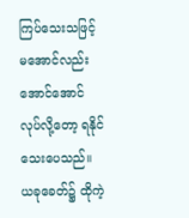ကြပ်သေးသဖြင့် မအောင်လည်းအောင်အောင် လုပ်လို့တော့ ရနိုင်သေးပေသည်။
ယခုခေတ်၌ ထိုကဲ့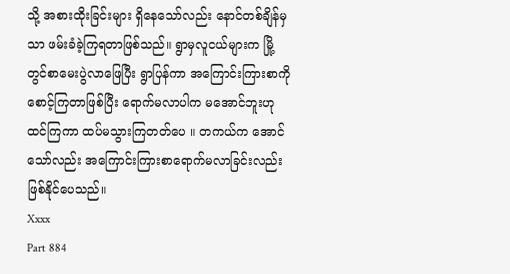သို့ အစားထိုးခြင်းများ ရှိနေသော်လည်း နောင်တစ်ချိန်မှသာ ဖမ်းခံခဲ့ကြရတာဖြစ်သည်။ ရွာမှလူငယ်များက မြို့တွင်စာမေးပွဲလာဖြေပြီး ရွာပြန်ကာ အကြောင်းကြားစာကို စောင့်ကြတာဖြစ်ပြီး ရောက်မလာပါက မအောင်ဘူးဟုထင်ကြကာ ထပ်မသွားကြတတ်ပေ ။ တကယ်က အောင်သော်လည်း အကြောင်းကြားစာရောက်မလာခြင်းလည်း ဖြစ်နိုင်ပေသည်။
Xxxx
Part 884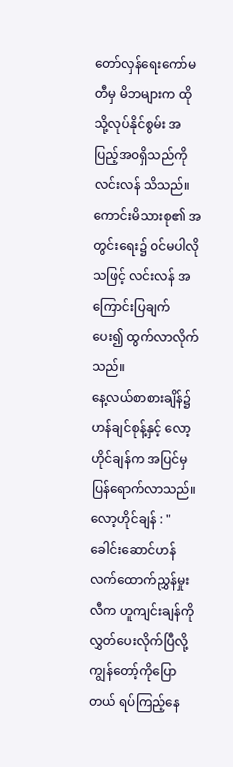တော်လှန်ရေးကော်မတီမှ မိဘများက ထိုသို့လုပ်နိုင်စွမ်း အပြည့်အ၀ရှိသည်ကို လင်းလန် သိသည်။
ကောင်းမိသားစု၏ အတွင်းရေး၌ ၀င်မပါလိုသဖြင့် လင်းလန် အကြောင်းပြချက်ပေး၍ ထွက်လာလိုက်သည်။
နေ့လယ်စာစားချိန်၌ ဟန်ချင်စုန့်နှင့် လော့ဟိုင်ချန်က အပြင်မှ ပြန်ရောက်လာသည်။
လော့ဟိုင်ချန် : " ခေါင်းဆောင်ဟန် လက်ထောက်ညွှန်မှုးလီက ဟူကျင်းချန်ကို လွှတ်ပေးလိုက်ပြီလို့ ကျွန်တော့်ကိုပြောတယ် ရပ်ကြည့်နေ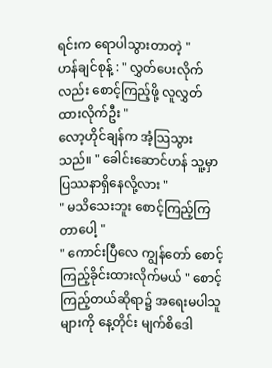ရင်းက ရောပါသွားတာတဲ့ "
ဟန်ချင်စုန့် : " လွှတ်ပေးလိုက်လည်း စောင့်ကြည့်ဖို့ လူလွှတ်ထားလိုက်ဦး "
လော့ဟိုင်ချန်က အံ့သြသွားသည်။ " ခေါင်းဆောင်ဟန် သူ့မှာ ပြဿနာရှိနေလို့လား "
" မသိသေးဘူး စောင့်ကြည့်ကြတာပေါ့ "
" ကောင်းပြီလေ ကျွန်တော် စောင့်ကြည့်ခိုင်းထားလိုက်မယ် " စောင့်ကြည့်တယ်ဆိုရာ၌ အရေးမပါသူများကို နေ့တိုင်း မျက်စိဒေါ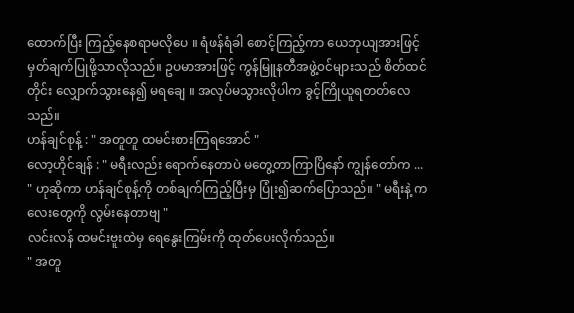ထောက်ပြီး ကြည့်နေစရာမလိုပေ ။ ရံဖန်ရံခါ စောင့်ကြည့်ကာ ယေဘုယျအားဖြင့် မှတ်ချက်ပြုဖို့သာလိုသည်။ ဥပမာအားဖြင့် ကွန်မြူနတီအဖွဲ့၀င်များသည် စိတ်ထင်တိုင်း လျှောက်သွားနေ၍ မရချေ ။ အလုပ်မသွားလိုပါက ခွင့်ကြိုယူရတတ်လေသည်။
ဟန်ချင်စုန့် : " အတူတူ ထမင်းစားကြရအောင် "
လော့ဟိုင်ချန် : " မရီးလည်း ရောက်နေတာပဲ မတွေ့တာကြာပြိနော် ကျွန်တော်က ... " ဟုဆိုကာ ဟန်ချင်စုန့်ကို တစ်ချက်ကြည့်ပြီးမှ ပြုံး၍ဆက်ပြောသည်။ " မရီးနဲ့ ကလေးတွေကို လွမ်းနေတာဗျ "
လင်းလန် ထမင်းဗူးထဲမှ ရေနွေးကြမ်းကို ထုတ်ပေးလိုက်သည်။
" အတူ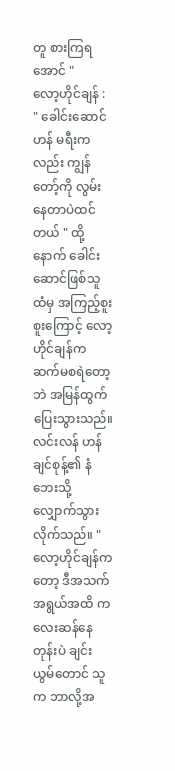တူ စားကြရအောင် "
လော့ဟိုင်ချန် : " ခေါင်းဆောင်ဟန် မရီးကလည်း ကျွန်တော့်ကို လွမ်းနေတာပဲထင်တယ် " ထို့နောက် ခေါင်းဆောင်ဖြစ်သူထံမှ အကြည့်စူးစူးကြောင့် လော့ဟိုင်ချန်က ဆက်မစရဲတော့ဘဲ အမြန်ထွက်ပြေးသွားသည်။
လင်းလန် ဟန်ချင်စုန့်၏ နံဘေးသို့လျှောက်သွားလိုက်သည်။ " လော့ဟိုင်ချန်ကတော့ ဒီအသက်အရွယ်အထိ ကလေးဆန်နေတုန်းပဲ ချင်းယွမ်တောင် သူက ဘာလို့အ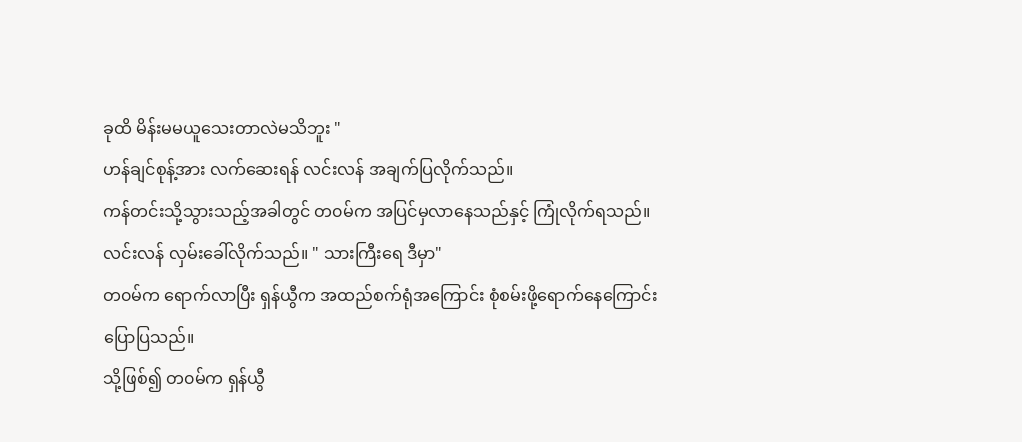ခုထိ မိန်းမမယူသေးတာလဲမသိဘူး "
ဟန်ချင်စုန့်အား လက်ဆေးရန် လင်းလန် အချက်ပြလိုက်သည်။
ကန်တင်းသို့သွားသည့်အခါတွင် တ၀မ်က အပြင်မှလာနေသည်နှင့် ကြုံလိုက်ရသည်။
လင်းလန် လှမ်းခေါ်လိုက်သည်။ " သားကြီးရေ ဒီမှာ"
တ၀မ်က ရောက်လာပြီး ရှန်ယွီက အထည်စက်ရုံအကြောင်း စုံစမ်းဖို့ရောက်နေကြောင်း ပြောပြသည်။
သို့ဖြစ်၍ တ၀မ်က ရှန်ယွီ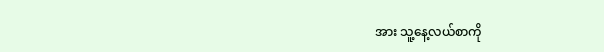အား သူ့နေ့လယ်စာကို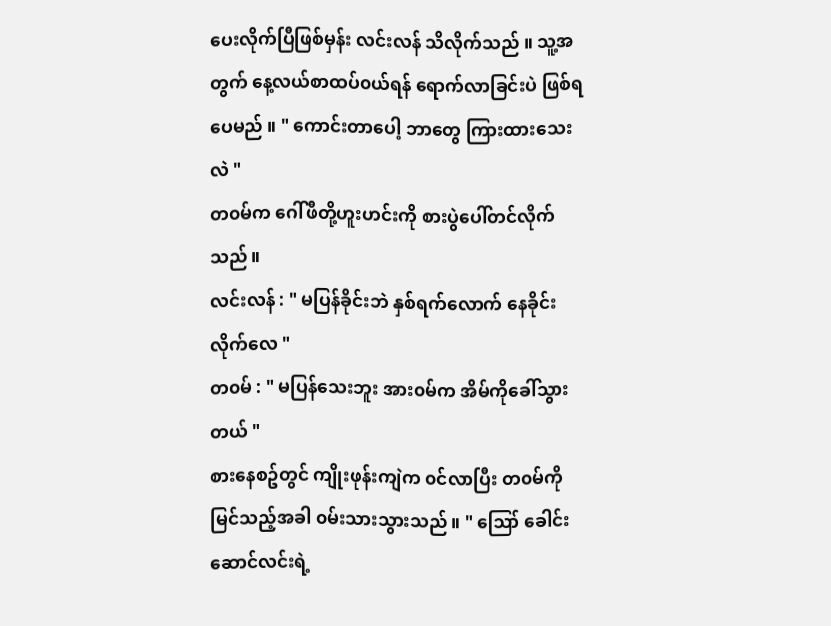ပေးလိုက်ပြီဖြစ်မှန်း လင်းလန် သိလိုက်သည် ။ သူ့အတွက် နေ့လယ်စာထပ်၀ယ်ရန် ရောက်လာခြင်းပဲ ဖြစ်ရပေမည် ။ " ကောင်းတာပေါ့ ဘာတွေ ကြားထားသေးလဲ "
တ၀မ်က ဂေါ်ဖီတို့ဟူးဟင်းကို စားပွဲပေါ်တင်လိုက်သည်။
လင်းလန် : " မပြန်ခိုင်းဘဲ နှစ်ရက်လောက် နေခိုင်းလိုက်လေ "
တ၀မ် : " မပြန်သေးဘူး အား၀မ်က အိမ်ကိုခေါ်သွားတယ် "
စားနေစဥ်တွင် ကျိုးဖုန်းကျဲက ၀င်လာပြီး တ၀မ်ကိုမြင်သည့်အခါ ၀မ်းသားသွားသည်။ " ဪ ခေါင်းဆောင်လင်းရဲ့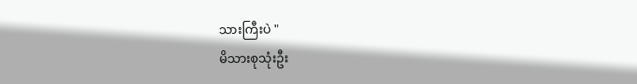သားကြီးပဲ "
မိသားစုသုံးဦး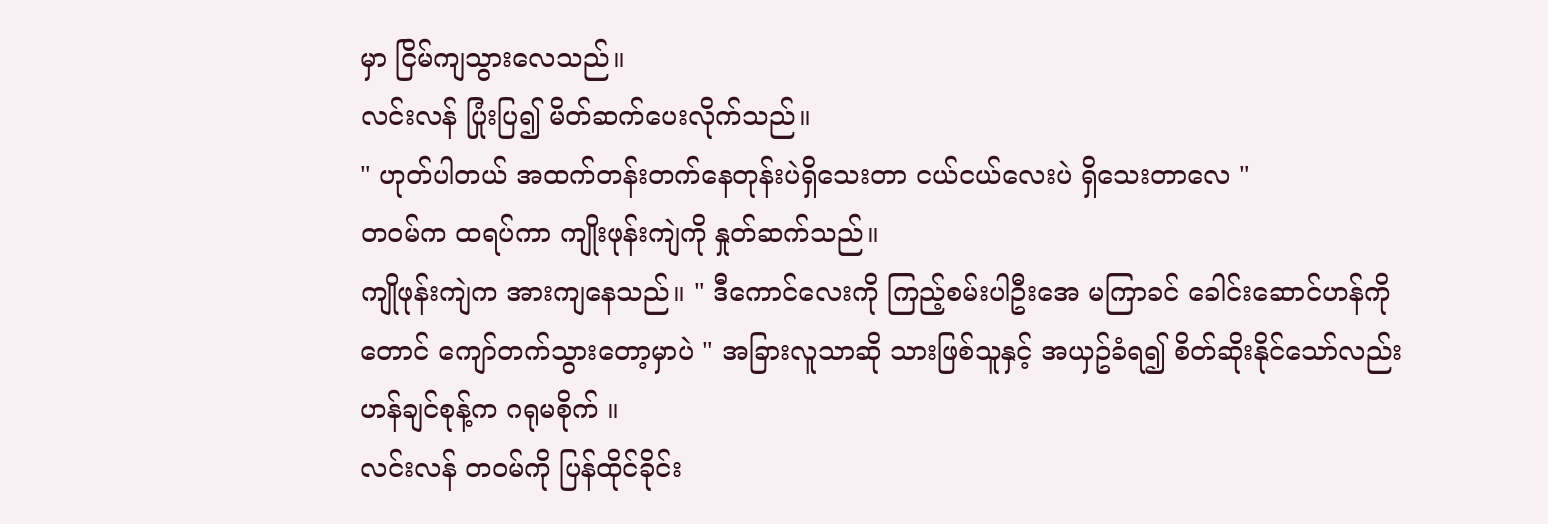မှာ ငြိမ်ကျသွားလေသည်။
လင်းလန် ပြုံးပြ၍ မိတ်ဆက်ပေးလိုက်သည်။
" ဟုတ်ပါတယ် အထက်တန်းတက်နေတုန်းပဲရှိသေးတာ ငယ်ငယ်လေးပဲ ရှိသေးတာလေ "
တ၀မ်က ထရပ်ကာ ကျိုးဖုန်းကျဲကို နှုတ်ဆက်သည်။
ကျိုဖုန်းကျဲက အားကျနေသည်။ " ဒီကောင်လေးကို ကြည့်စမ်းပါဦးအေ မကြာခင် ခေါင်းဆောင်ဟန်ကိုတောင် ကျော်တက်သွားတော့မှာပဲ " အခြားလူသာဆို သားဖြစ်သူနှင့် အယှဥ်ခံရ၍ စိတ်ဆိုးနိုင်သော်လည်း ဟန်ချင်စုန့်က ဂရုမစိုက် ။
လင်းလန် တ၀မ်ကို ပြန်ထိုင်ခိုင်း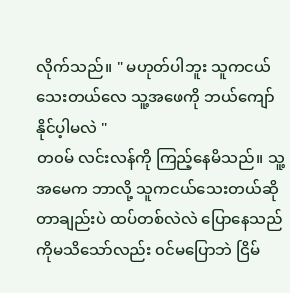လိုက်သည်။ " မဟုတ်ပါဘူး သူကငယ်သေးတယ်လေ သူ့အဖေကို ဘယ်ကျော်နိုင်ပ့ါမလဲ "
တ၀မ် လင်းလန်ကို ကြည့်နေမိသည်။ သူ့အမေက ဘာလို့ သူကငယ်သေးတယ်ဆိုတာချည်းပဲ ထပ်တစ်လဲလဲ ပြောနေသည်ကိုမသိသော်လည်း ၀င်မပြောဘဲ ငြိမ်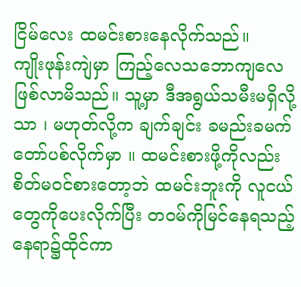ငြိမ်လေး ထမင်းစားနေလိုက်သည်။
ကျိုးဖုန်းကျဲမှာ ကြည့်လေသဘောကျလေ ဖြစ်လာမိသည်။ သူ့မှာ ဒီအရွယ်သမီးမရှိလို့သာ ၊ မဟုတ်လို့က ချက်ချင်း ခမည်းခမက်တော်ပစ်လိုက်မှာ ။ ထမင်းစားဖို့ကိုလည်း စိတ်မ၀င်စားတော့ဘဲ ထမင်းဘူးကို လူငယ်တွေကိုပေးလိုက်ပြီး တ၀မ်ကိုမြင်နေရသည့် နေရာ၌ထိုင်ကာ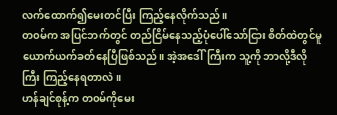လက်ထောက်၍မေးတင်ပြီး ကြည့်နေလိုက်သည်။
တ၀မ်က အပြင်ဘက်တွင် တည်ငြိမ်နေသည့်ပုံပေါ်သော်ငြား စိတ်ထဲတွင်မူ ယောက်ယက်ခတ်နေပြီဖြစ်သည်။ အဲ့အဒေါ်ကြီးက သူ့ကို ဘာလို့ဒီလိုကြီး ကြည့်နေရတာလဲ ။
ဟန်ချင်စုန့်က တ၀မ်ကိုမေး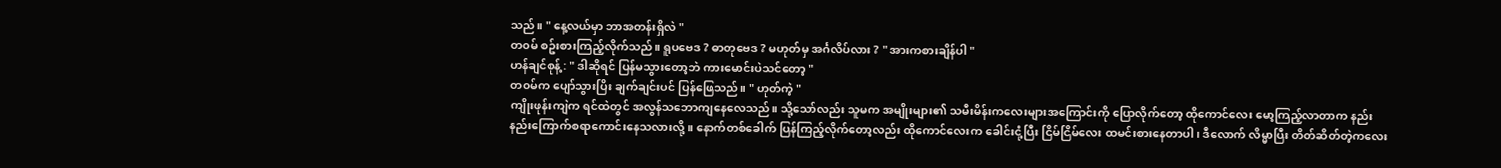သည်။ " နေ့လယ်မှာ ဘာအတန်းရှိလဲ "
တ၀မ် စဥ်းစားကြည့်လိုက်သည်။ ရူပဗေဒ ? ဓာတုဗေဒ ? မဟုတ်မှ အင်္ဂလိပ်လား ? " အားကစားချိန်ပါ "
ဟန်ချင်စုန့် : " ဒါဆိုရင် ပြန်မသွားတော့ဘဲ ကားမောင်းပဲသင်တော့ "
တ၀မ်က ပျော်သွားပြိး ချက်ချင်းပင် ပြန်ဖြေသည်။ " ဟုတ်ကဲ့ "
ကျိုးဖုန်းကျဲက ရင်ထဲတွင် အလွန်သဘောကျနေလေသည်။ သို့သော်လည်း သူမက အမျိုးများ၏ သမီးမိန်းကလေးများအကြောင်းကို ပြောလိုက်တော့ ထိုကောင်လေး မော့ကြည့်လာတာက နည်းနည်းကြောက်စရာကောင်းနေသလားလို့ ။ နောက်တစ်ခေါက် ပြန်ကြည့်လိုက်တော့လည်း ထိုကောင်လေးက ခေါင်းငုံ့ပြီး ငြိမ်ငြိမ်လေး ထမင်းစားနေတာပါ ၊ ဒီလောက် လိမ္မာပြီး တိတ်ဆိတ်တဲ့ကလေး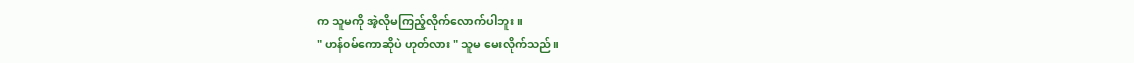က သူမကို အဲ့လိုမကြည့်လိုက်လောက်ပါဘူး ။
" ဟန်၀မ်ကောဆိုပဲ ဟုတ်လား " သူမ မေးလိုက်သည်။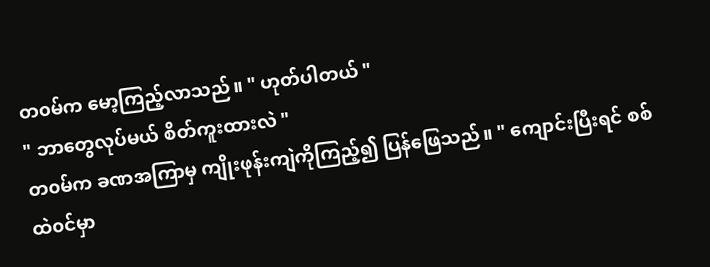တ၀မ်က မော့ကြည့်လာသည်။ " ဟုတ်ပါတယ် "
" ဘာတွေလုပ်မယ် စိတ်ကူးထားလဲ "
တ၀မ်က ခဏအကြာမှ ကျိုးဖုန်းကျဲကိုကြည့်၍ ပြန်ဖြေသည်။ " ကျောင်းပြီးရင် စစ်ထဲ၀င်မှာ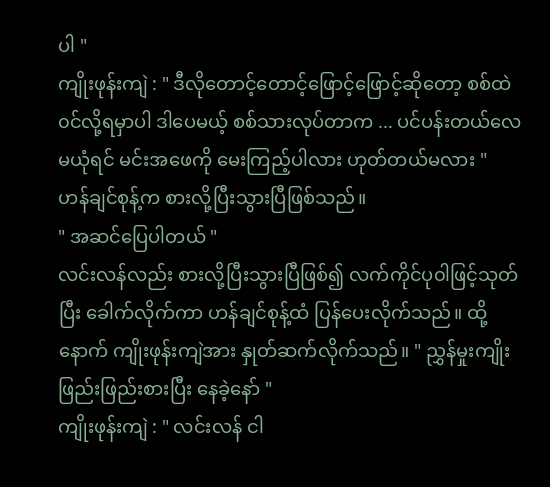ပါ "
ကျိုးဖုန်းကျဲ : " ဒီလိုတောင့်တောင့်ဖြောင့်ဖြောင့်ဆိုတော့ စစ်ထဲ၀င်လို့ရမှာပါ ဒါပေမယ့် စစ်သားလုပ်တာက ... ပင်ပန်းတယ်လေ မယုံရင် မင်းအဖေကို မေးကြည့်ပါလား ဟုတ်တယ်မလား "
ဟန်ချင်စုန့်က စားလို့ပြီးသွားပြီဖြစ်သည်။
" အဆင်ပြေပါတယ် "
လင်းလန်လည်း စားလို့ပြီးသွားပြီဖြစ်၍ လက်ကိုင်ပု၀ါဖြင့်သုတ်ပြီး ခေါက်လိုက်ကာ ဟန်ချင်စုန့်ထံ ပြန်ပေးလိုက်သည်။ ထို့နောက် ကျိုးဖုန်းကျဲအား နှုတ်ဆက်လိုက်သည်။ " ညွှန်မှုးကျိုး ဖြည်းဖြည်းစားပြီး နေခဲ့နော် "
ကျိုးဖုန်းကျဲ : " လင်းလန် ငါ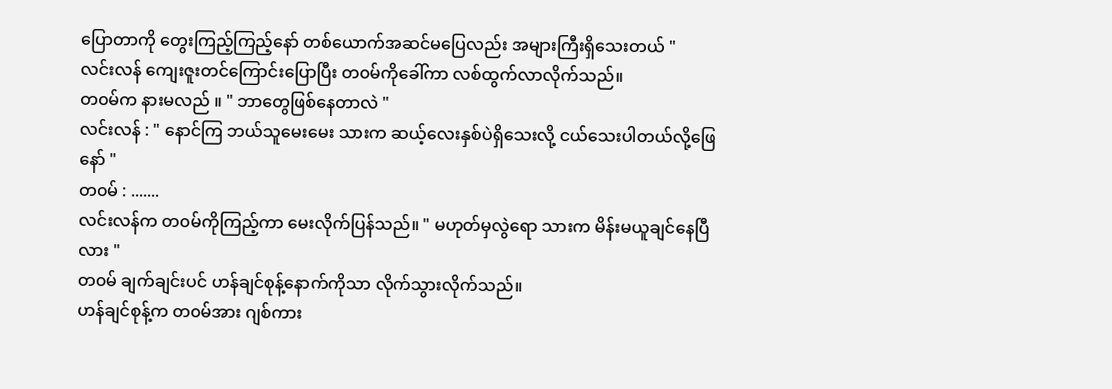ပြောတာကို တွေးကြည့်ကြည့်နော် တစ်ယောက်အဆင်မပြေလည်း အများကြီးရှိသေးတယ် "
လင်းလန် ကျေးဇူးတင်ကြောင်းပြောပြီး တ၀မ်ကိုခေါ်ကာ လစ်ထွက်လာလိုက်သည်။
တ၀မ်က နားမလည် ။ " ဘာတွေဖြစ်နေတာလဲ "
လင်းလန် : " နောင်ကြ ဘယ်သူမေးမေး သားက ဆယ့်လေးနှစ်ပဲရှိသေးလို့ ငယ်သေးပါတယ်လို့ဖြေနော် "
တ၀မ် : .......
လင်းလန်က တ၀မ်ကိုကြည့်ကာ မေးလိုက်ပြန်သည်။ " မဟုတ်မှလွဲရော သားက မိန်းမယူချင်နေပြီလား "
တ၀မ် ချက်ချင်းပင် ဟန်ချင်စုန့်နောက်ကိုသာ လိုက်သွားလိုက်သည်။
ဟန်ချင်စုန့်က တ၀မ်အား ဂျစ်ကား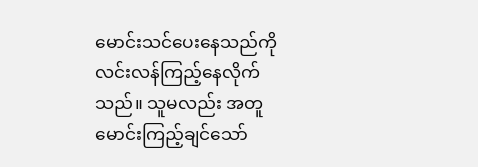မောင်းသင်ပေးနေသည်ကို လင်းလန်ကြည့်နေလိုက်သည်။ သူမလည်း အတူမောင်းကြည့်ချင်သော်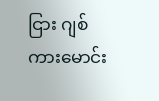ငြား ဂျစ်ကားမောင်း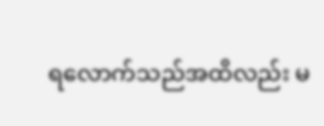ရလောက်သည်အထိလည်း မ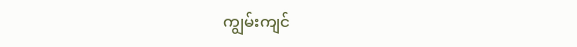ကျွမ်းကျင်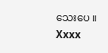သေးပေ ။
Xxxx